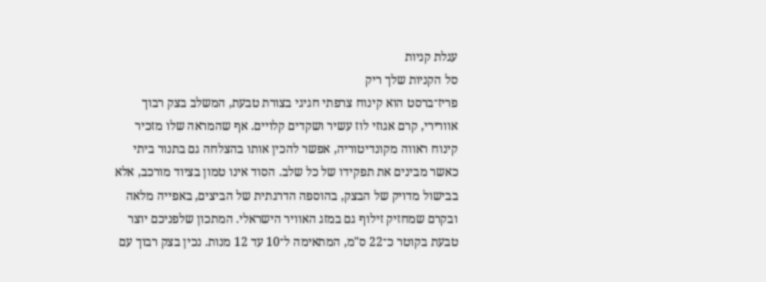עגלת קניות
סל הקניות שלך ריק
פריז־ברסט הוא קינוח צרפתי חגיגי בצורת טבעת, המשלב בצק רבוך אוורירי, קרם אגוזי לוז עשיר ושקדים קלויים. אף שהמראה שלו מזכיר קינוח ראווה מקונדיטוריה, אפשר להכין אותו בהצלחה גם בתנור ביתי כאשר מבינים את תפקידו של כל שלב. הסוד אינו טמון בציוד מורכב, אלא בבישול מדויק של הבצק, בהוספה הדרגתית של הביצים, באפייה מלאה ובקרם שמחזיק זילוף גם במזג האוויר הישראלי. המתכון שלפניכם יוצר טבעת בקוטר כ־22 ס"מ, המתאימה ל־10 עד 12 מנות. נכין בצק רבוך עם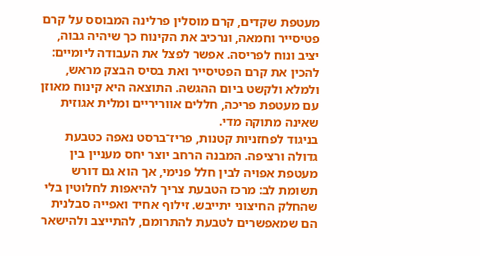מעטפת שקדים, קרם מוסלין פרלינה המבוסס על קרם פטיסייר וחמאה, ונרכיב את הקינוח כך שיהיה גבוה, יציב ונוח לפריסה. אפשר לפצל את העבודה ליומיים: להכין את קרם הפטיסייר ואת בסיס הבצק מראש, ולמלא ולקשט ביום ההגשה. התוצאה היא קינוח מאוזן עם מעטפת פריכה, חללים אווריריים ומלית אגוזית שאינה מתוקה מדי.
בניגוד לפחזניות קטנות, פריז־ברסט נאפה כטבעת גדולה ורציפה. המבנה הרחב יוצר יחס מעניין בין מעטפת אפויה לבין חלל פנימי, אך הוא גם דורש תשומת לב: מרכז הטבעת צריך להיאפות לחלוטין בלי שהחלק החיצוני יתייבש. זילוף אחיד ואפייה סבלנית הם שמאפשרים לטבעת להתרומם, להתייצב ולהישאר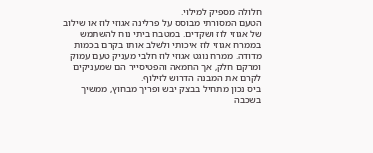חלולה מספיק למילוי.
הטעם המסורתי מבוסס על פרלינה אגוזי לוז או שילוב של אגוזי לוז ושקדים. במטבח ביתי נוח להשתמש בממרח אגוזי לוז איכותי ולשלב אותו בקרם בכמות מדודה. ממרח נוגט אגוזי לוז חלבי מעניק טעם עמוק ומרקם חלק, אך החמאה והפטיסייר הם שמעניקים לקרם את המבנה הדרוש לזילוף.
ביס נכון מתחיל בבצק יבש ופריך מבחוץ, ממשיך בשכבה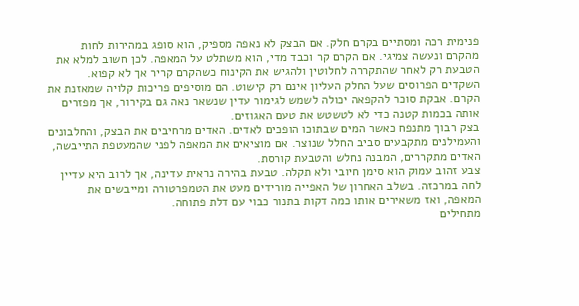פנימית רכה ומסתיים בקרם חלק. אם הבצק לא נאפה מספיק, הוא סופג במהירות לחות מהקרם ונעשה צמיגי. אם הקרם קר וכבד מדי, הוא משתלט על המאפה. לכן חשוב למלא את הטבעת רק לאחר שהתקררה לחלוטין ולהגיש את הקינוח כשהקרם קריר אך לא קפוא.
השקדים הפרוסים שעל החלק העליון אינם רק קישוט. הם מוסיפים פריכות קלויה שמאזנת את הקרם. אבקת סוכר להקפאה יכולה לשמש לגימור עדין שנשאר נאה גם בקירור, אך מפזרים אותה בכמות קטנה כדי לא לטשטש את טעם האגוזים.
בצק רבוך מתנפח כאשר המים שבתוכו הופכים לאדים. האדים מרחיבים את הבצק, והחלבונים והעמילנים מתקבעים סביב החלל שנוצר. אם מוציאים את המאפה לפני שהמעטפת התייבשה, האדים מתקררים, המבנה נחלש והטבעת קורסת.
צבע זהוב עמוק הוא סימן חיובי ולא תקלה. טבעת בהירה נראית עדינה, אך לרוב היא עדיין לחה במרכזה. בשלב האחרון של האפייה מורידים מעט את הטמפרטורה ומייבשים את המאפה, ואז משאירים אותו כמה דקות בתנור כבוי עם דלת פתוחה.
מתחילים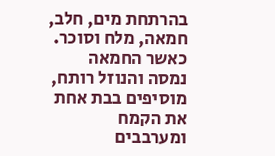בהרתחת מים, חלב, חמאה, מלח וסוכר. כאשר החמאה נמסה והנוזל רותח, מוסיפים בבת אחת את הקמח ומערבבים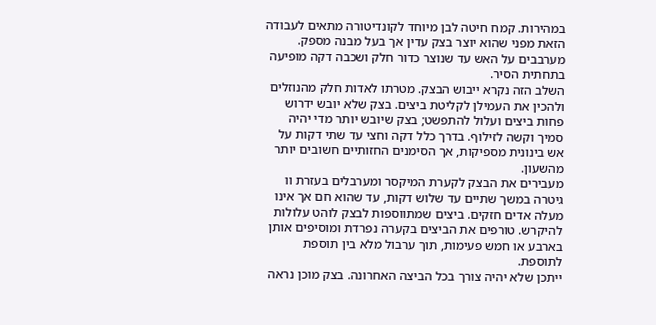במהירות. קמח חיטה לבן מיוחד לקונדיטורה מתאים לעבודה הזאת מפני שהוא יוצר בצק עדין אך בעל מבנה מספק. מערבבים על האש עד שנוצר כדור חלק ושכבה דקה מופיעה בתחתית הסיר.
השלב הזה נקרא ייבוש הבצק. מטרתו לאדות חלק מהנוזלים ולהכין את העמילן לקליטת ביצים. בצק שלא יובש ידרוש פחות ביצים ועלול להתפשט; בצק שיובש יותר מדי יהיה סמיך וקשה לזילוף. בדרך כלל דקה וחצי עד שתי דקות על אש בינונית מספיקות, אך הסימנים החזותיים חשובים יותר מהשעון.
מעבירים את הבצק לקערת המיקסר ומערבלים בעזרת וו גיטרה במשך שתיים עד שלוש דקות, עד שהוא חם אך אינו מעלה אדים חזקים. ביצים שמתווספות לבצק לוהט עלולות להיקרש. טורפים את הביצים בקערה נפרדת ומוסיפים אותן בארבע או חמש פעימות, תוך ערבול מלא בין תוספת לתוספת.
ייתכן שלא יהיה צורך בכל הביצה האחרונה. בצק מוכן נראה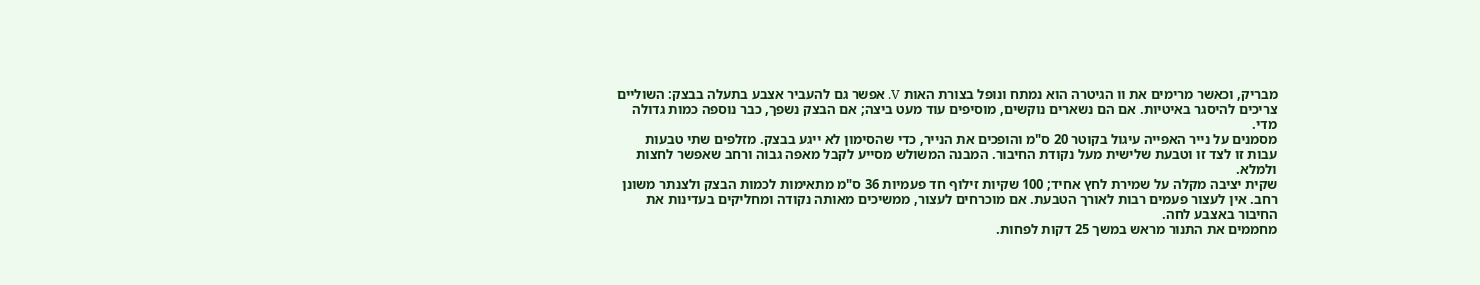מבריק, וכאשר מרימים את וו הגיטרה הוא נמתח ונופל בצורת האות V. אפשר גם להעביר אצבע בתעלה בבצק: השוליים צריכים להיסגר באיטיות. אם הם נשארים נוקשים, מוסיפים עוד מעט ביצה; אם הבצק נשפך, כבר נוספה כמות גדולה מדי.
מסמנים על נייר האפייה עיגול בקוטר 20 ס"מ והופכים את הנייר, כדי שהסימון לא ייגע בבצק. מזלפים שתי טבעות עבות זו לצד זו וטבעת שלישית מעל נקודת החיבור. המבנה המשולש מסייע לקבל מאפה גבוה ורחב שאפשר לחצות ולמלא.
שקית יציבה מקלה על שמירת לחץ אחיד; 100 שקיות זילוף חד פעמיות 36 ס"מ מתאימות לכמות הבצק ולצנתר משונן רחב. אין לעצור פעמים רבות לאורך הטבעת. אם מוכרחים לעצור, ממשיכים מאותה נקודה ומחליקים בעדינות את החיבור באצבע לחה.
מחממים את התנור מראש במשך 25 דקות לפחות.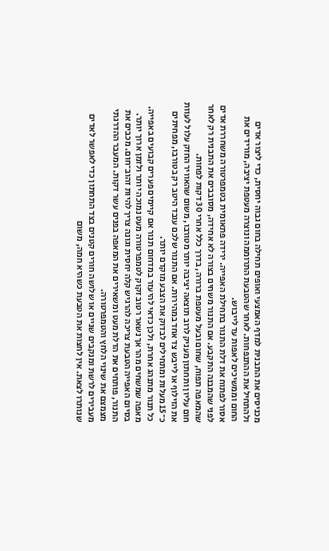מכניסים את התבנית למדף האמצעי ואופים תחילה בחום גבוה יחסית, כדי ליצור אדים ולהתחיל את ההתנפחות. לאחר שהטבעת התרוממה ונוצרה מעטפת יציבה, מורידים את החום וממשיכים לאפות עד לייבוש.
אסור לפתוח את דלת התנור בתחילת האפייה. ירידה פתאומית בטמפרטורה משחררת אדים לפני שהמבנה התקבע. אם התנור משחים בצורה לא אחידה, מסובבים את התבנית רק לאחר שהמאפה תפוח, שחום ובעל מעטפת ברורה, בדרך כלל אחרי 30 דקות לפחות.
חום עליון ותחתון מעניק לרוב תוצאה יציבה יותר מטורבו, משום שהאוויר החזק עלול לעוות את הזילוף או לייבש צד אחד במהירות. אם התנור שלכם עובד היטב רק בטורבו, מפחיתים כ־15 מעלות ומתחילים לבדוק את הצבע מוקדם יותר.
כל תנור מתנהג אחרת, ולכן כדאי להיעזר במדחום תנור אם קיימים פערים קבועים באפייה. מאפה שמשחים מהר אך נשאר רטוב זקוק לטמפרטורה מעט נמוכה יותר ולזמן ארוך יותר.
בסיום האפייה הטבעת צריכה להרגיש קלה יחסית וגונה צריך להיות זהוב־חום. מכבים את התנור, פותחים את הדלת מעט ומשאירים את המאפה בפנים עשר דקות. המעבר ההדרגתי מצמצם את שינוי הלחץ והטמפרטורה.
מעבירים לרשת ומנקבים שניים או שלושה חורים קטנים בצד התחתון כדי לאפשר לאדים שנותרו לצאת. אין לחצות את הטבעת כשהיא חמה, משום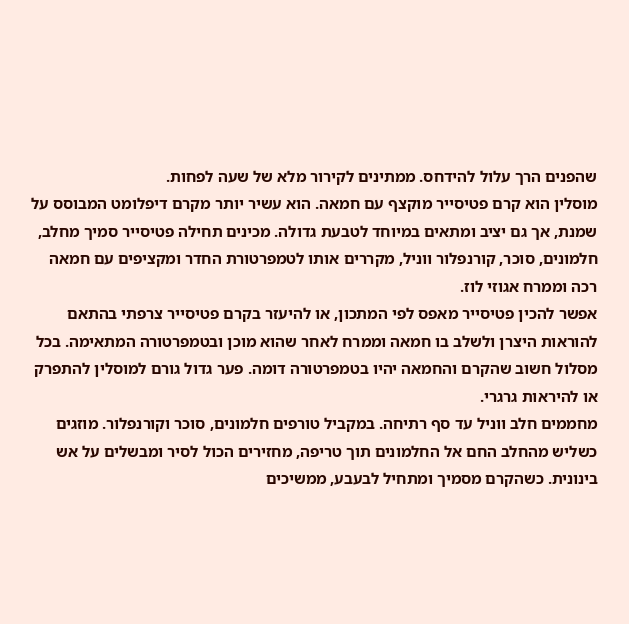שהפנים הרך עלול להידחס. ממתינים לקירור מלא של שעה לפחות.
מוסלין הוא קרם פטיסייר מוקצף עם חמאה. הוא עשיר יותר מקרם דיפלומט המבוסס על שמנת, אך גם יציב ומתאים במיוחד לטבעת גדולה. מכינים תחילה פטיסייר סמיך מחלב, חלמונים, סוכר, קורנפלור ווניל, מקררים אותו לטמפרטורת החדר ומקציפים עם חמאה רכה וממרח אגוזי לוז.
אפשר להכין פטיסייר מאפס לפי המתכון, או להיעזר בקרם פטיסייר צרפתי בהתאם להוראות היצרן ולשלב בו חמאה וממרח לאחר שהוא מוכן ובטמפרטורה המתאימה. בכל מסלול חשוב שהקרם והחמאה יהיו בטמפרטורה דומה. פער גדול גורם למוסלין להתפרק או להיראות גרגרי.
מחממים חלב ווניל עד סף רתיחה. במקביל טורפים חלמונים, סוכר וקורנפלור. מוזגים כשליש מהחלב החם אל החלמונים תוך טריפה, מחזירים הכול לסיר ומבשלים על אש בינונית. כשהקרם מסמיך ומתחיל לבעבע, ממשיכים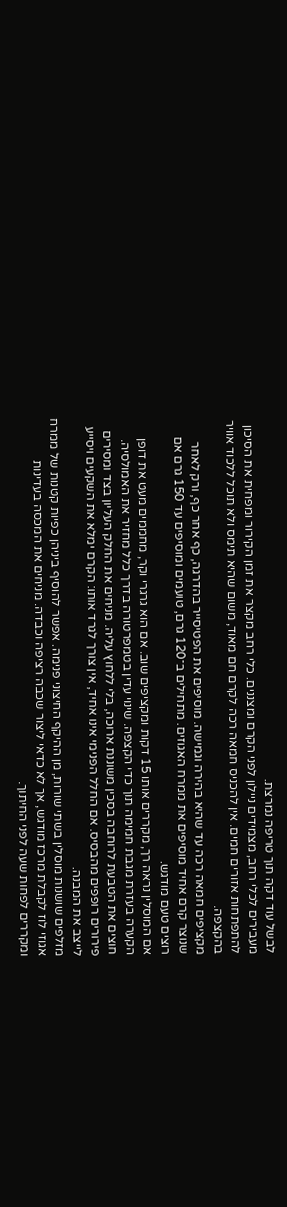לבשל עוד דקה תוך טריפה נמרצת.
מעבירים לכלי רחב, מצמידים ניילון לפני הקרם ומצננים. כלי רחב מקצר את זמן הקירור ומפחית את הסיכון להתפתחות אזורים חמים. אין להכניס חמאה רכה לקרם חם מאוד, משום שהיא תימס ולא תוכל ללכוד אוויר בהקצפה.
מקציפים חמאה רכה עד שהיא בהירה וגמישה. מוסיפים את הפטיסייר בהדרגה, כף אחר כף, ורק לאחר שנוצר קרם אחיד מוסיפים את ממרח האגוזים. מתחילים ב־120 גרם, טועמים ומוסיפים עד 150 גרם אם רוצים טעם מודגש.
אם המוסלין נראה רך, מקררים אותו 15 דקות ומקציפים שוב. אם הוא גרגרי וקר, מחממים מעט את דופן הקערה בעזרת מגבת חמימה תוך כדי הקצפה. שינוי עדין בטמפרטורה בדרך כלל מחזיר את האמולסיה.
חוצים את הטבעת לרוחבה בסכין משוננת ארוכה, בלי ללחוץ עליה. מניחים את החלק העליון בצד ומסירים פירורים רופפים מהבסיס. אם החלל הפנימי אינו אחיד, אין צורך לגרד אותו: הקרם ימלא את השקעים ויסייע לייצב את המבנה.
מזלפים שושנות מוסלין בשתי שורות, מן ההיקף החיצוני פנימה. אפשר להוסיף ביניהן כפיות קטנות של ממרח אגוזי לוז לקבלת מרכז מודגש, אך לא כדאי ליצור שכבה רציפה וכבדה. מניחים את המכסה בעדינות ומקררים לפחות שעה לפני החיתוך.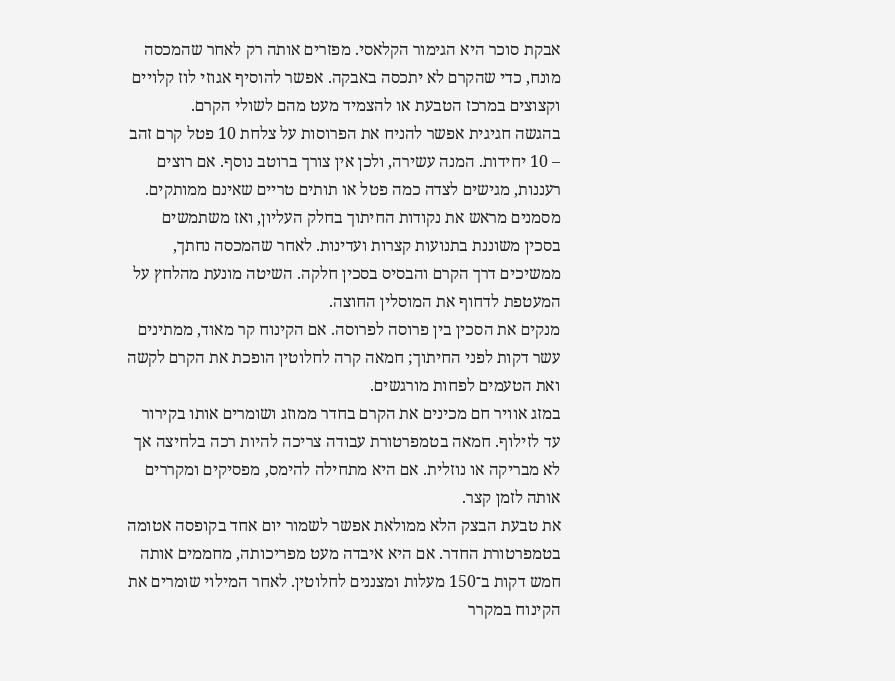אבקת סוכר היא הגימור הקלאסי. מפזרים אותה רק לאחר שהמכסה מונח, כדי שהקרם לא יתכסה באבקה. אפשר להוסיף אגוזי לוז קלויים וקצוצים במרכז הטבעת או להצמיד מעט מהם לשולי הקרם.
בהגשה חגיגית אפשר להניח את הפרוסות על צלחת 10 פטל קרם זהב – 10 יחידות. המנה עשירה, ולכן אין צורך ברוטב נוסף. אם רוצים רעננות, מגישים לצדה כמה פטל או תותים טריים שאינם ממותקים.
מסמנים מראש את נקודות החיתוך בחלק העליון, ואז משתמשים בסכין משוננת בתנועות קצרות ועדינות. לאחר שהמכסה נחתך, ממשיכים דרך הקרם והבסיס בסכין חלקה. השיטה מונעת מהלחץ על המעטפת לדחוף את המוסלין החוצה.
מנקים את הסכין בין פרוסה לפרוסה. אם הקינוח קר מאוד, ממתינים עשר דקות לפני החיתוך; חמאה קרה לחלוטין הופכת את הקרם לקשה ואת הטעמים לפחות מורגשים.
במזג אוויר חם מכינים את הקרם בחדר ממוזג ושומרים אותו בקירור עד לזילוף. חמאה בטמפרטורת עבודה צריכה להיות רכה בלחיצה אך לא מבריקה או נוזלית. אם היא מתחילה להימס, מפסיקים ומקררים אותה לזמן קצר.
את טבעת הבצק הלא ממולאת אפשר לשמור יום אחד בקופסה אטומה בטמפרטורת החדר. אם היא איבדה מעט מפריכותה, מחממים אותה חמש דקות ב־150 מעלות ומצננים לחלוטין. לאחר המילוי שומרים את הקינוח במקרר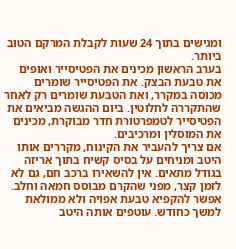ומגישים בתוך 24 שעות לקבלת המרקם הטוב ביותר.
בערב הראשון מכינים את הפטיסייר ואופים את טבעת הבצק. את הפטיסייר שומרים מכוסה במקרר, ואת הטבעת שומרים רק לאחר שהתקררה לחלוטין. ביום ההגשה מביאים את הפטיסייר לטמפרטורת חדר מבוקרת, מכינים את המוסלין ומרכיבים.
אם צריך להעביר את הקינוח, מקררים אותו היטב ומניחים על בסיס קשיח בתוך אריזה בגודל מתאים. אין להשאירו ברכב חם, גם לא לזמן קצר, מפני שהקרם מבוסס חמאה וחלב.
אפשר להקפיא טבעת אפויה ולא ממולאת למשך כחודש. עוטפים אותה היטב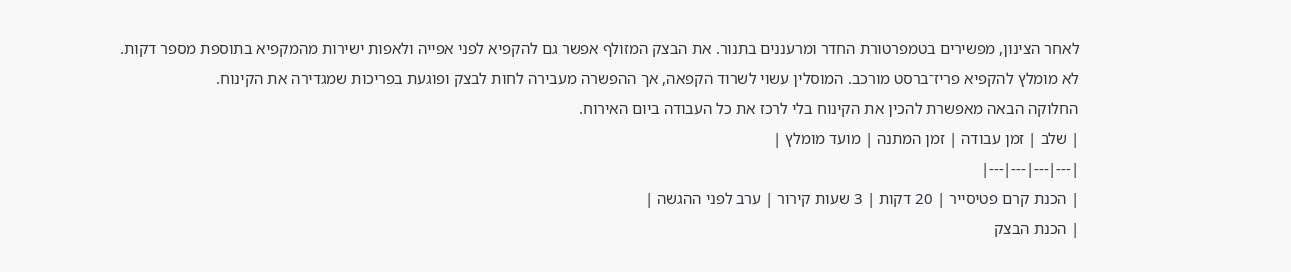לאחר הצינון, מפשירים בטמפרטורת החדר ומרעננים בתנור. את הבצק המזולף אפשר גם להקפיא לפני אפייה ולאפות ישירות מהמקפיא בתוספת מספר דקות.
לא מומלץ להקפיא פריז־ברסט מורכב. המוסלין עשוי לשרוד הקפאה, אך ההפשרה מעבירה לחות לבצק ופוגעת בפריכות שמגדירה את הקינוח.
החלוקה הבאה מאפשרת להכין את הקינוח בלי לרכז את כל העבודה ביום האירוח.
| שלב | זמן עבודה | זמן המתנה | מועד מומלץ |
|---|---|---|---|
| הכנת קרם פטיסייר | 20 דקות | 3 שעות קירור | ערב לפני ההגשה |
| הכנת הבצק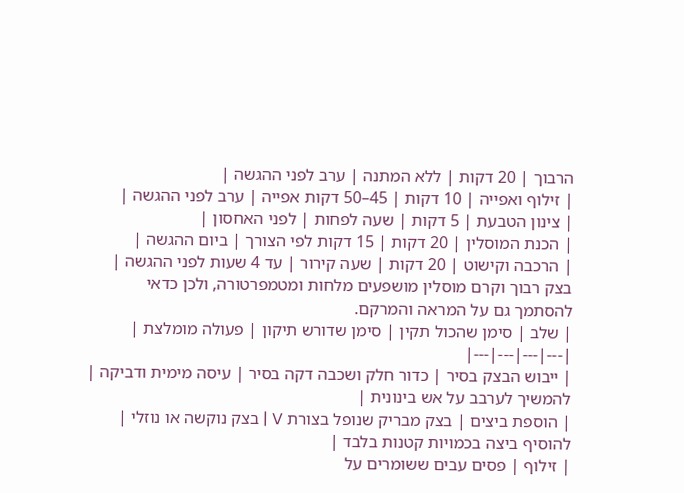הרבוך | 20 דקות | ללא המתנה | ערב לפני ההגשה |
| זילוף ואפייה | 10 דקות | 45–50 דקות אפייה | ערב לפני ההגשה |
| צינון הטבעת | 5 דקות | שעה לפחות | לפני האחסון |
| הכנת המוסלין | 20 דקות | 15 דקות לפי הצורך | ביום ההגשה |
| הרכבה וקישוט | 20 דקות | שעה קירור | עד 4 שעות לפני ההגשה |
בצק רבוך וקרם מוסלין מושפעים מלחות ומטמפרטורה, ולכן כדאי להסתמך גם על המראה והמרקם.
| שלב | סימן שהכול תקין | סימן שדורש תיקון | פעולה מומלצת |
|---|---|---|---|
| ייבוש הבצק בסיר | כדור חלק ושכבה דקה בסיר | עיסה מימית ודביקה | להמשיך לערבב על אש בינונית |
| הוספת ביצים | בצק מבריק שנופל בצורת V | בצק נוקשה או נוזלי | להוסיף ביצה בכמויות קטנות בלבד |
| זילוף | פסים עבים ששומרים על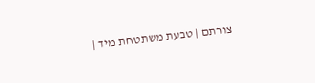צורתם | טבעת משתטחת מיד |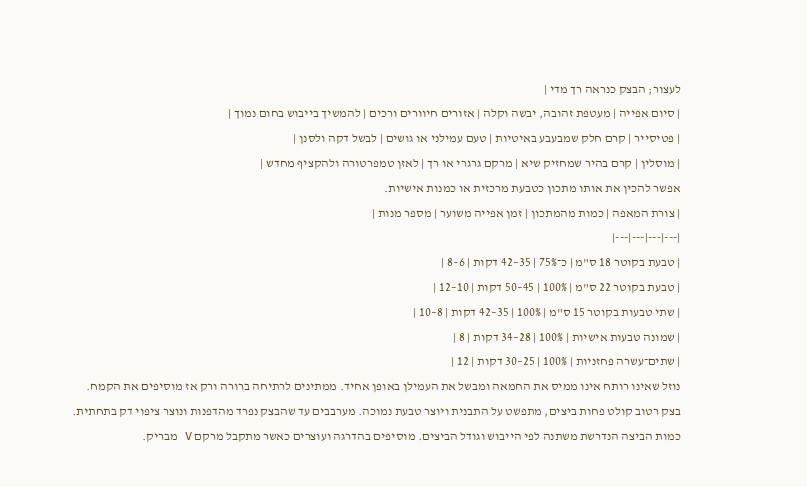לעצור; הבצק כנראה רך מדי |
| סיום אפייה | מעטפת זהובה, יבשה וקלה | אזורים חיוורים ורכים | להמשיך בייבוש בחום נמוך |
| פטיסייר | קרם חלק שמבעבע באיטיות | טעם עמילני או גושים | לבשל דקה ולסנן |
| מוסלין | קרם בהיר שמחזיק שיא | מרקם גרגרי או רך | לאזן טמפרטורה ולהקציף מחדש |
אפשר להכין את אותו מתכון כטבעת מרכזית או כמנות אישיות.
| צורת המאפה | כמות מהמתכון | זמן אפייה משוער | מספר מנות |
|---|---|---|---|
| טבעת בקוטר 18 ס"מ | כ־75% | 35–42 דקות | 6–8 |
| טבעת בקוטר 22 ס"מ | 100% | 45–50 דקות | 10–12 |
| שתי טבעות בקוטר 15 ס"מ | 100% | 35–42 דקות | 8–10 |
| שמונה טבעות אישיות | 100% | 28–34 דקות | 8 |
| שתים־עשרה פחזניות | 100% | 25–30 דקות | 12 |
נוזל שאינו רותח אינו ממיס את החמאה ומבשל את העמילן באופן אחיד. ממתינים לרתיחה ברורה ורק אז מוסיפים את הקמח.
בצק רטוב קולט פחות ביצים, מתפשט על התבנית ויוצר טבעת נמוכה. מערבבים עד שהבצק נפרד מהדפנות ונוצר ציפוי דק בתחתית.
כמות הביצה הנדרשת משתנה לפי הייבוש וגודל הביצים. מוסיפים בהדרגה ועוצרים כאשר מתקבל מרקם V מבריק.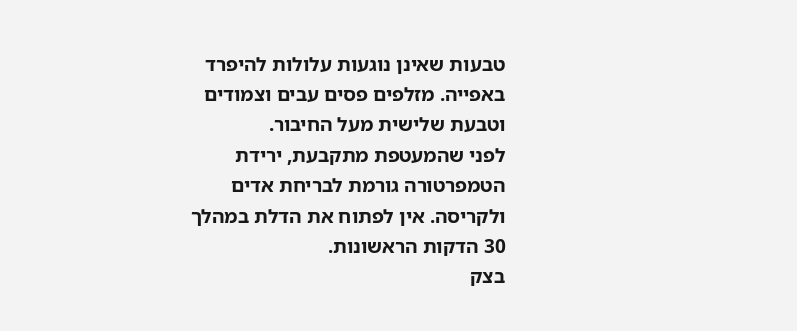טבעות שאינן נוגעות עלולות להיפרד באפייה. מזלפים פסים עבים וצמודים וטבעת שלישית מעל החיבור.
לפני שהמעטפת מתקבעת, ירידת הטמפרטורה גורמת לבריחת אדים ולקריסה. אין לפתוח את הדלת במהלך 30 הדקות הראשונות.
בצק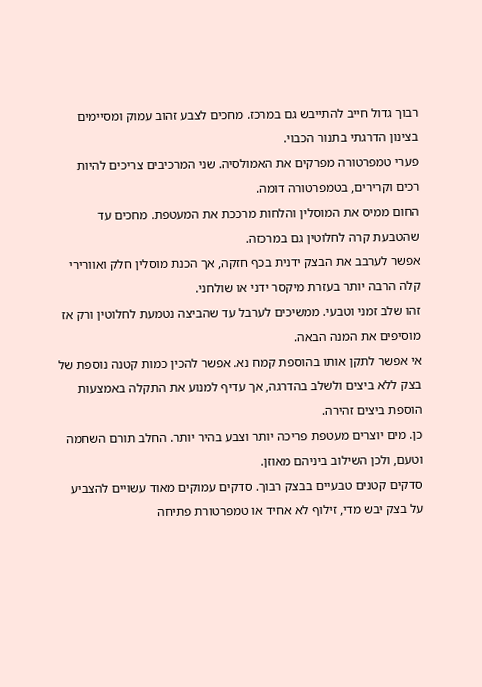רבוך גדול חייב להתייבש גם במרכז. מחכים לצבע זהוב עמוק ומסיימים בצינון הדרגתי בתנור הכבוי.
פערי טמפרטורה מפרקים את האמולסיה. שני המרכיבים צריכים להיות רכים וקרירים, בטמפרטורה דומה.
החום ממיס את המוסלין והלחות מרככת את המעטפת. מחכים עד שהטבעת קרה לחלוטין גם במרכזה.
אפשר לערבב את הבצק ידנית בכף חזקה, אך הכנת מוסלין חלק ואוורירי קלה הרבה יותר בעזרת מיקסר ידני או שולחני.
זהו שלב זמני וטבעי. ממשיכים לערבל עד שהביצה נטמעת לחלוטין ורק אז מוסיפים את המנה הבאה.
אי אפשר לתקן אותו בהוספת קמח נא. אפשר להכין כמות קטנה נוספת של בצק ללא ביצים ולשלב בהדרגה, אך עדיף למנוע את התקלה באמצעות הוספת ביצים זהירה.
כן. מים יוצרים מעטפת פריכה יותר וצבע בהיר יותר. החלב תורם השחמה וטעם, ולכן השילוב ביניהם מאוזן.
סדקים קטנים טבעיים בבצק רבוך. סדקים עמוקים מאוד עשויים להצביע על בצק יבש מדי, זילוף לא אחיד או טמפרטורת פתיחה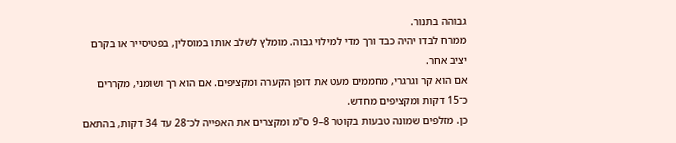גבוהה בתנור.
ממרח לבדו יהיה כבד ורך מדי למילוי גבוה. מומלץ לשלב אותו במוסלין, בפטיסייר או בקרם יציב אחר.
אם הוא קר וגרגרי, מחממים מעט את דופן הקערה ומקציפים. אם הוא רך ושומני, מקררים כ־15 דקות ומקציפים מחדש.
כן. מזלפים שמונה טבעות בקוטר 8–9 ס"מ ומקצרים את האפייה לכ־28 עד 34 דקות, בהתאם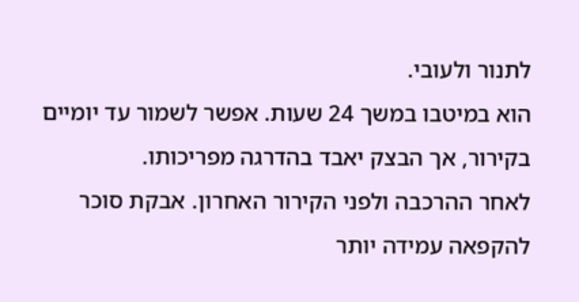לתנור ולעובי.
הוא במיטבו במשך 24 שעות. אפשר לשמור עד יומיים בקירור, אך הבצק יאבד בהדרגה מפריכותו.
לאחר ההרכבה ולפני הקירור האחרון. אבקת סוכר להקפאה עמידה יותר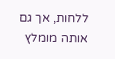ללחות, אך גם אותה מומלץ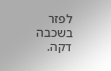לפזר בשכבה דקה.